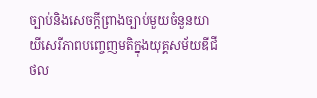ច្បាប់និងសេចក្តីព្រាងច្បាប់មួយចំនួនយាយីសេរីភាពបញ្ចេញមតិក្នុងយុគ្គសម័យឌីជីថល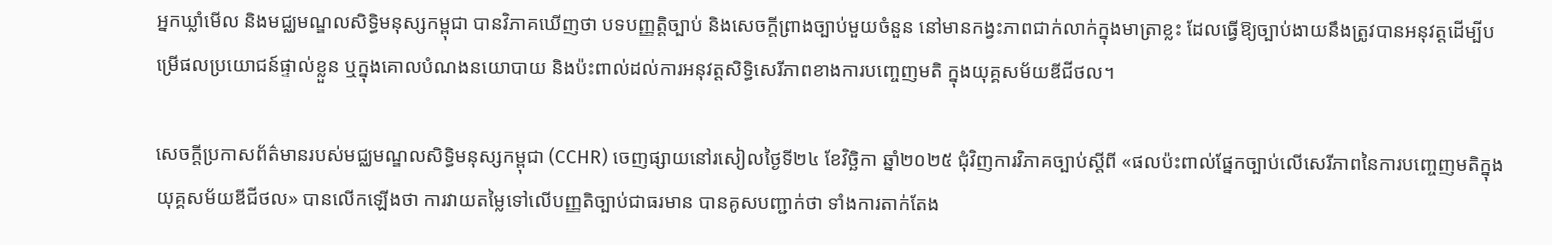អ្នកឃ្លាំមើល និងមជ្ឈមណ្ឌលសិទ្ធិមនុស្សកម្ពុជា បានវិភាគឃើញថា បទបញ្ញតិ្តច្បាប់ និងសេចក្តីព្រាងច្បាប់មួយចំនួន នៅមានកង្វះភាពជាក់លាក់ក្នុងមាត្រាខ្លះ ដែលធ្វើឱ្យច្បាប់ងាយនឹងត្រូវបានអនុវត្តដើម្បីបម្រើផលប្រយោជន៍ផ្ទាល់ខ្លួន ឬក្នុងគោលបំណងនយោបាយ និងប៉ះពាល់ដល់ការអនុវត្តសិទ្ធិសេរីភាពខាងការបញ្ចេញមតិ ក្នុងយុគ្គសម័យឌីជីថល។

សេចក្តីប្រកាសព័ត៌មានរបស់មជ្ឈមណ្ឌលសិទ្ធិមនុស្សកម្ពុជា (CCHR) ចេញផ្សាយនៅរសៀលថ្ងៃទី២៤ ខែវិច្ឆិកា ឆ្នាំ២០២៥ ជុំវិញការវិភាគច្បាប់ស្តីពី «ផលប៉ះពាល់ផ្នែកច្បាប់លើសេរីភាពនៃការបញ្ចេញមតិក្នុងយុគ្គសម័យឌីជីថល» បានលើកឡើងថា ការវាយតម្លៃទៅលើបញ្ញតិច្បាប់ជាធរមាន បានគូសបញ្ជាក់ថា ទាំងការតាក់តែង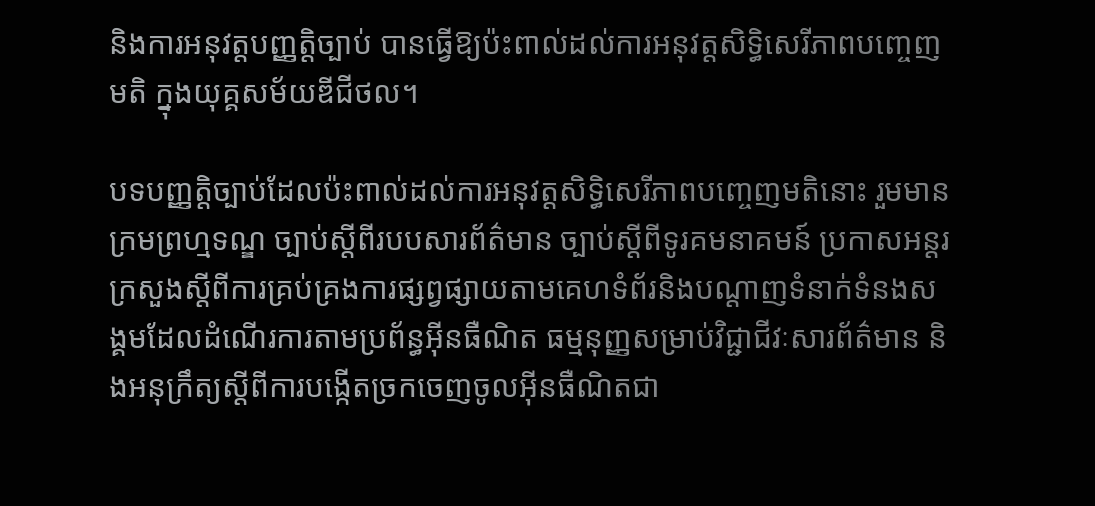និងការអនុវត្តបញ្ញត្តិច្បាប់ បានធ្វើឱ្យប៉ះពាល់ដល់ការអនុវត្តសិទ្ធិសេរីភាពបញ្ចេញមតិ ក្នុងយុគ្គសម័យឌីជីថល។

បទបញ្ញត្តិច្បាប់ដែលប៉ះពាល់ដល់ការអនុវត្តសិទ្ធិសេរីភាពបញ្ចេញមតិនោះ រួមមាន ក្រមព្រហ្មទណ្ឌ ច្បាប់ស្តីពីរបបសារព័ត៌មាន ច្បាប់ស្តីពីទូរគមនាគមន៍ ប្រកាសអន្តរក្រសួងស្តីពីការគ្រប់គ្រងការផ្សព្វផ្សាយតាមគេហទំព័រនិងបណ្តាញទំនាក់ទំនងសង្គមដែលដំណើរការតាមប្រព័ន្ធអ៊ីនធឺណិត ធម្មនុញ្ញសម្រាប់វិជ្ជាជីវៈសារព័ត៌មាន និងអនុក្រឹត្យស្តីពីការបង្កើតច្រកចេញចូលអ៊ីនធឺណិតជា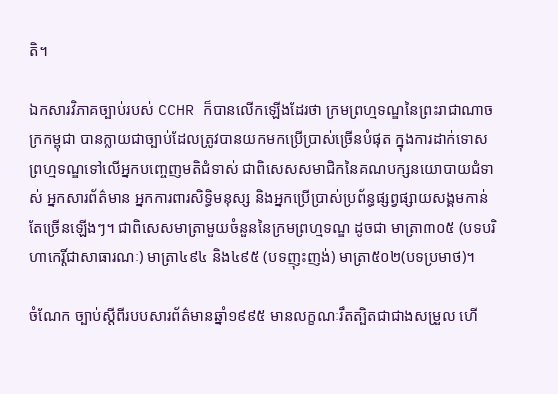តិ។

ឯកសារវិភាគច្បាប់របស់ CCHR ក៏បានលើកឡើងដែរថា ក្រមព្រហ្មទណ្ឌនៃព្រះរាជាណាចក្រកម្ពុជា បានក្លាយជាច្បាប់ដែលត្រូវបានយកមកប្រើប្រាស់ច្រើនបំផុត ក្នុងការដាក់ទោសព្រហ្មទណ្ឌទៅលើអ្នកបញ្ចេញមតិជំទាស់ ជាពិសេសសមាជិកនៃគណបក្សនយោបាយជំទាស់ អ្នកសារព័ត៌មាន អ្នកការពារសិទ្ធិមនុស្ស និងអ្នកប្រើប្រាស់ប្រព័ន្ធផ្សព្វផ្សាយសង្គមកាន់តែច្រើនឡើងៗ។ ជាពិសេសមាត្រាមួយចំនួននៃក្រមព្រហ្មទណ្ឌ ដូចជា មាត្រា៣០៥ (បទបរិហាកេរ្តិ៍ជាសាធារណៈ) មាត្រា៤៩៤ និង៤៩៥ (បទញុះញង់) មាត្រា៥០២(បទប្រមាថ)។

ចំណែក ច្បាប់ស្តីពីរបបសារព័ត៌មានឆ្នាំ១៩៩៥ មានលក្ខណៈរឹតត្បិតជាជាងសម្រួល ហើ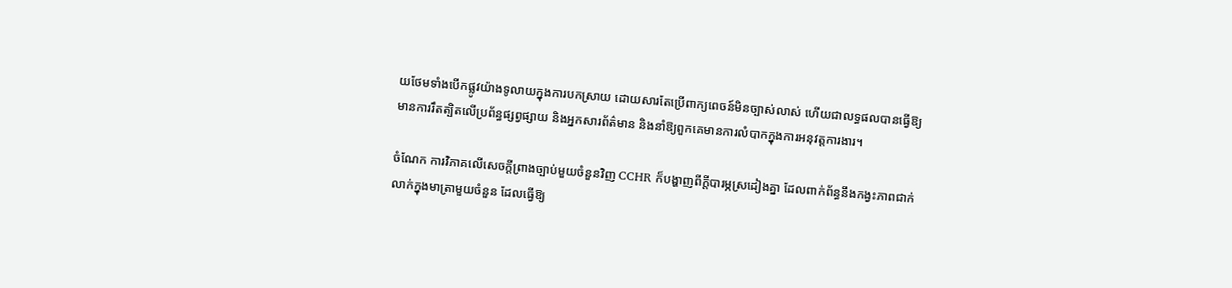យថែមទាំងបើកផ្លូវយ៉ាងទូលាយក្នុងការបកស្រាយ ដោយសារតែប្រើពាក្យពេចន៍មិនច្បាស់លាស់ ហើយជាលទ្ធផលបានធ្វើឱ្យមានការរឹតត្បិតលើប្រព័ន្ធផ្សព្វផ្សាយ និងអ្នកសារព័ត៌មាន និងនាំឱ្យពួកគេមានការលំបាកក្នុងការអនុវត្តការងារ។

ចំណែក ការវិភាគលើសេចក្តីព្រាងច្បាប់មួយចំនួនវិញ CCHR ក៏បង្ហាញពីក្តីបារម្ភស្រដៀងគ្នា ដែលពាក់ព័ន្ធនឹងកង្វះភាពជាក់លាក់ក្នុងមាត្រាមួយចំនួន ដែលធ្វើឱ្យ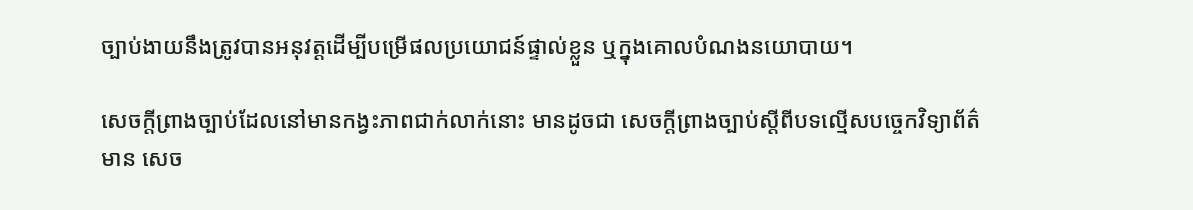ច្បាប់ងាយនឹងត្រូវបានអនុវត្តដើម្បីបម្រើផលប្រយោជន៍ផ្ទាល់ខ្លួន ឬក្នុងគោលបំណងនយោបាយ។

សេចក្តីព្រាងច្បាប់ដែលនៅមានកង្វះភាពជាក់លាក់នោះ មានដូចជា សេចក្តីព្រាងច្បាប់ស្តីពីបទល្មើសបច្ចេកវិទ្យាព័ត៌មាន សេច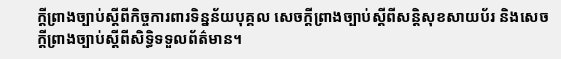ក្តីព្រាងច្បាប់ស្តីពីកិច្ចការពារទិន្នន័យបុគ្គល សេចក្តីព្រាងច្បាប់ស្តីពីសន្តិសុខសាយប័រ និងសេចក្តីព្រាងច្បាប់ស្តីពីសិទ្ធិទទួលព័ត៌មាន។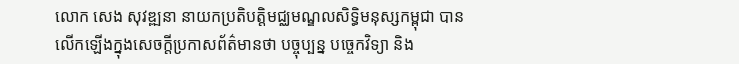លោក សេង សុវឌ្ឍនា នាយកប្រតិបត្តិមជ្ឈមណ្ឌលសិទ្ធិមនុស្សកម្ពុជា បានលើកឡើងក្នុងសេចក្តីប្រកាសព័ត៌មានថា បច្ចុប្បន្ន បច្ចេកវិទ្យា និង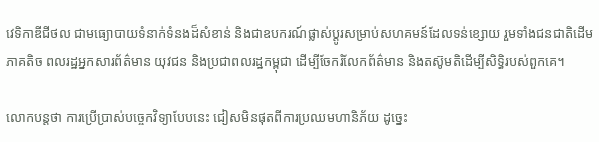វេទិកាឌីជីថល ជាមធ្យោបាយទំនាក់ទំនងដ៏សំខាន់ និងជាឧបករណ៍ផ្លាស់ប្តូរសម្រាប់សហគមន៍ដែលទន់ខ្សោយ រួមទាំងជនជាតិដើមភាគតិច ពលរដ្ឋអ្នកសារព័ត៌មាន យុវជន និងប្រជាពលរដ្ឋកម្ពុជា ដើម្បីចែករំលែកព័ត៌មាន និងតស៊ូមតិដើម្បីសិទ្ធិរបស់ពួកគេ។

លោកបន្តថា ការប្រើប្រាស់បច្ចេកវិទ្យាបែបនេះ ជៀសមិនផុតពីការប្រឈមហានិភ័យ ដូច្នេះ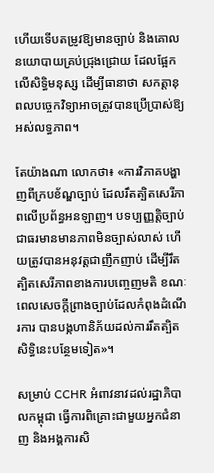ហើយទើបតម្រូវឱ្យមានច្បាប់ និងគោលនយោបាយគ្រប់ជ្រុងជ្រោយ ដែលផ្អែកលើសិទ្ធិមនុស្ស ដើម្បីធានាថា សកត្តានុពលបច្ចេកវិទ្យាអាចត្រូវបានប្រើប្រាស់ឱ្យអស់លទ្ធភាព។

តែយ៉ាងណា លោកថា៖ «ការវិភាគបង្ហាញពីក្របខ័ណ្ឌច្បាប់ ដែលរឹតត្បិតសេរីភាពលើប្រព័ន្ធអនឡាញ។ បទប្បញ្ញត្តិច្បាប់ជាធរមានមានភាពមិនច្បាស់លាស់ ហើយត្រូវបានអនុវត្តជាញឹកញាប់ ដើម្បីរឹតត្បិតសេរីភាពខាងការបញ្ចេញមតិ ខណៈពេលសេចក្តីព្រាងច្បាប់ដែលកំពុងដំណើរការ បានបង្កហានិភ័យដល់ការរឹតត្បិតសិទ្ធិនេះបន្ថែមទៀត»។

សម្រាប់ CCHR អំពាវនាវដល់រដ្ឋាភិបាលកម្ពុជា ធ្វើការពិគ្រោះជាមួយអ្នកជំនាញ និងអង្គការសិ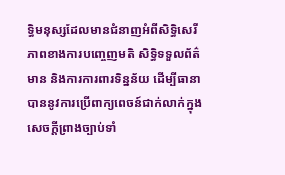ទ្ធិមនុស្សដែលមានជំនាញអំពីសិទ្ធិសេរីភាពខាងការបញ្ចេញមតិ សិទ្ធិទទួលព័ត៌មាន និងការការពារទិន្នន័យ ដើម្បីធានាបាននូវការប្រើពាក្យពេចន៍ជាក់លាក់ក្នុងសេចក្តីព្រាងច្បាប់ទាំ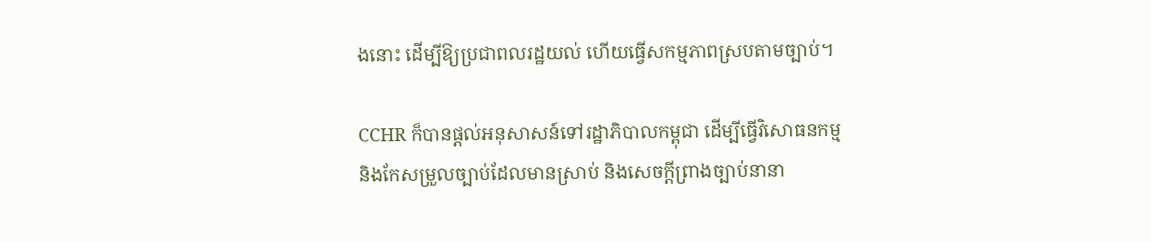ងនោះ ដើម្បីឱ្យប្រជាពលរដ្ឋយល់ ហើយធ្វើសកម្មភាពស្របតាមច្បាប់។

CCHR ក៏បានផ្តល់អនុសាសន៍ទៅរដ្ឋាភិបាលកម្ពុជា ដើម្បីធ្វើវិសោធនកម្ម និងកែសម្រួលច្បាប់ដែលមានស្រាប់ និងសេចក្តីព្រាងច្បាប់នានា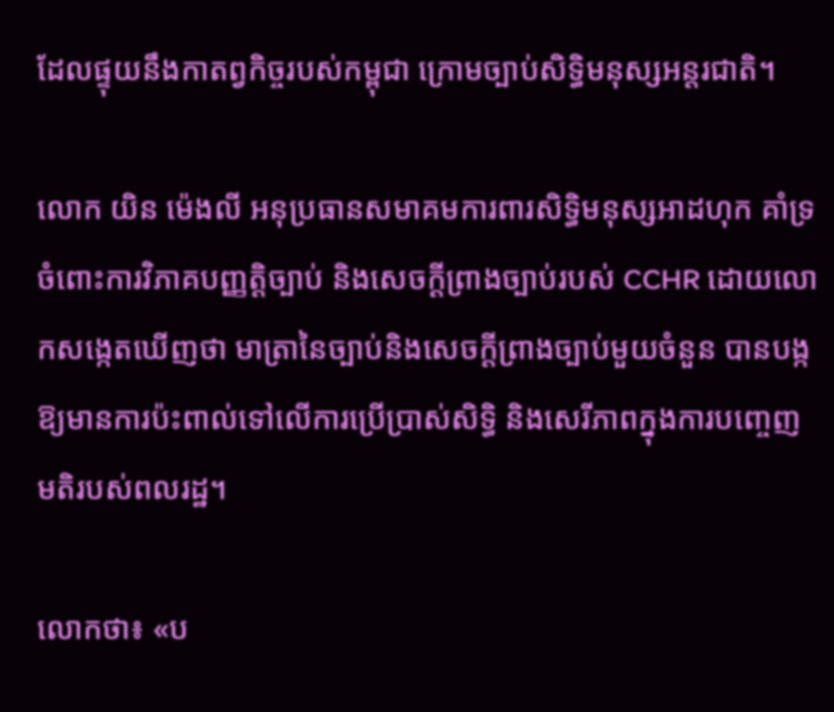ដែលផ្ទុយនឹងកាតព្វកិច្ចរបស់កម្ពុជា ក្រោមច្បាប់សិទ្ធិមនុស្សអន្តរជាតិ។

លោក យិន ម៉េងលី អនុប្រធានសមាគមការពារសិទ្ធិមនុស្សអាដហុក គាំទ្រចំពោះការវិភាគបញ្ញត្តិច្បាប់ និងសេចក្តីព្រាងច្បាប់របស់ CCHR ដោយលោកសង្កេតឃើញថា មាត្រានៃច្បាប់និងសេចក្តីព្រាងច្បាប់មួយចំនួន បានបង្កឱ្យមានការប៉ះពាល់ទៅលើការប្រើប្រាស់សិទ្ធិ និងសេរីភាពក្នុងការបញ្ចេញមតិរបស់ពលរដ្ឋ។

លោកថា៖ «ប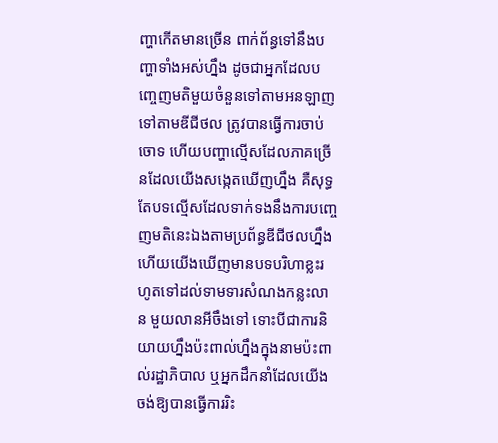ញ្ហាកើតមានច្រើន ពាក់ព័ន្ធទៅនឹងបញ្ហាទាំងអស់ហ្នឹង ដូចជាអ្នកដែលបញ្ចេញមតិមួយចំនួនទៅតាមអនឡាញ ទៅតាមឌីជីថល ត្រូវបានធ្វើការចាប់ចោទ ហើយបញ្ហាល្មើសដែលភាគច្រើនដែលយើងសង្កេតឃើញហ្នឹង គឺសុទ្ធតែបទល្មើសដែលទាក់ទងនឹងការបញ្ចេញមតិនេះឯងតាមប្រព័ន្ធឌីជីថលហ្នឹង ហើយយើងឃើញមានបទបរិហាខ្លះរហូតទៅដល់ទាមទារសំណងកន្លះលាន មួយលានអីចឹងទៅ ទោះបីជាការនិយាយហ្នឹងប៉ះពាល់ហ្នឹងក្នុងនាមប៉ះពាល់រដ្ឋាភិបាល ឬអ្នកដឹកនាំដែលយើងចង់ឱ្យបានធ្វើការរិះ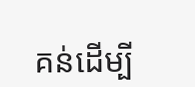គន់ដើម្បី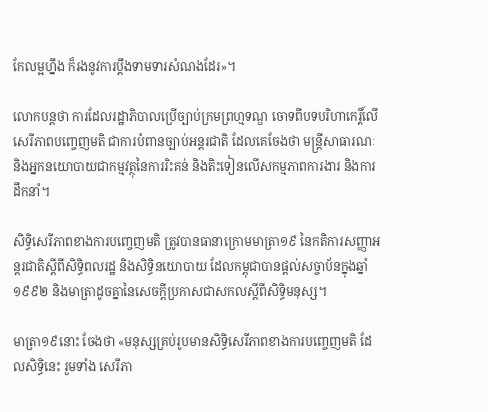កែលម្អហ្នឹង ក៏រងនូវការប្តឹងទាមទារសំណងដែរ»។

លោកបន្តថា ការដែលរដ្ឋាភិបាលប្រើច្បាប់ក្រមព្រហ្មទណ្ឌ ចោទពីបទបរិហាកេរ្តិ៍លើសេរីភាពបញ្ចេញមតិ ជាការបំពានច្បាប់អន្តរជាតិ ដែលគេចែងថា មន្ត្រីសាធារណៈ និងអ្នកនយោបាយជាកម្មវត្ថុនៃការរិះគន់ និងតិះទៀនលើសកម្មភាពការងារ និងការដឹកនាំ។

សិទ្ធិសេរីភាពខាងការបញ្ចេញមតិ ត្រូវបានធានាក្រោមមាត្រា១៩ នៃកតិការសញ្ញាអន្តរជាតិស្តីពីសិទ្ធិពលរដ្ឋ និងសិទ្ធិនយោបាយ ដែលកម្ពុជាបានផ្តល់សច្ចាប័នក្នុងឆ្នាំ១៩៩២ និងមាត្រាដូចគ្នានៃសេចក្តីប្រកាសជាសកលស្តីពីសិទ្ធិមនុស្ស។

មាត្រា១៩នោះ ចែងថា «មនុស្សគ្រប់រូបមានសិទ្ធិសេរីភាពខាងការបញ្ចេញមតិ ដែលសិទ្ធិនេះ រួមទាំង សេរីភា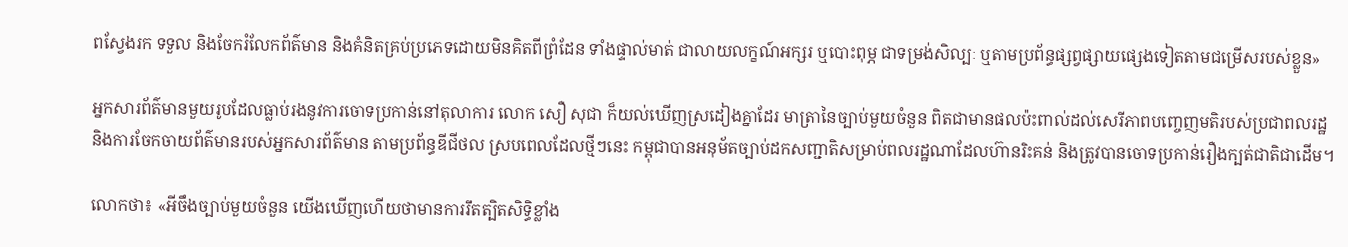ពស្វែងរក ទទួល និងចែករំលែកព័ត៌មាន និងគំនិតគ្រប់ប្រភេទដោយមិនគិតពីព្រំដែន ទាំងផ្ទាល់មាត់ ជាលាយលក្ខណ៍អក្សរ ឬបោះពុម្ភ ជាទម្រង់សិល្បៈ ឬតាមប្រព័ន្ធផ្សព្វផ្សាយផ្សេងទៀតតាមជម្រើសរបស់ខ្លួន»

អ្នកសារព័ត៌មានមួយរូបដែលធ្លាប់រងនូវការចោទប្រកាន់នៅតុលាការ លោក សឿ សុជា ក៏យល់ឃើញស្រដៀងគ្នាដែរ មាត្រានៃច្បាប់មួយចំនួន ពិតជាមានផលប៉ះពាល់ដល់សេរីភាពបញ្ចេញមតិរបស់ប្រជាពលរដ្ឋ និងការចែកចាយព័ត៌មានរបស់អ្នកសារព័ត៌មាន តាមប្រព័ន្ធឌីជីថល ស្របពេលដែលថ្មីៗនេះ កម្ពុជាបានអនុម័តច្បាប់ដកសញ្ជាតិសម្រាប់ពលរដ្ឋណាដែលហ៊ានរិះគន់ និងត្រូវបានចោទប្រកាន់រឿងក្បត់ជាតិជាដើម។

លោកថា៖ «អីចឹងច្បាប់មួយចំនួន យើងឃើញហើយថាមានការរឹតត្បិតសិទ្ធិខ្លាំង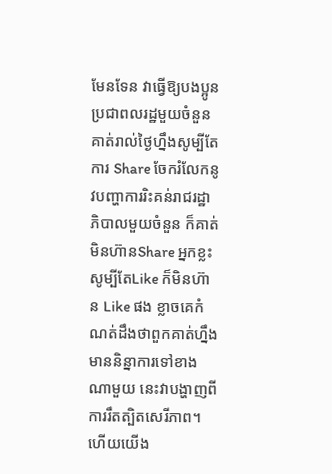មែនទែន វាធ្វើឱ្យបងប្អូនប្រជាពលរដ្ឋមួយចំនួន គាត់រាល់ថ្ងៃហ្នឹងសូម្បីតែការ Share ចែករំលែកនូវបញ្ហាការរិះគន់រាជរដ្ឋាភិបាលមួយចំនួន ក៏គាត់មិនហ៊ានShare អ្នកខ្លះសូម្បីតែLike ក៏មិនហ៊ាន Like ផង ខ្លាចគេកំណត់ដឹងថាពួកគាត់ហ្នឹងមាននិន្នាការទៅខាងណាមួយ នេះវាបង្ហាញពីការរឹតត្បិតសេរីភាព។ ហើយយើង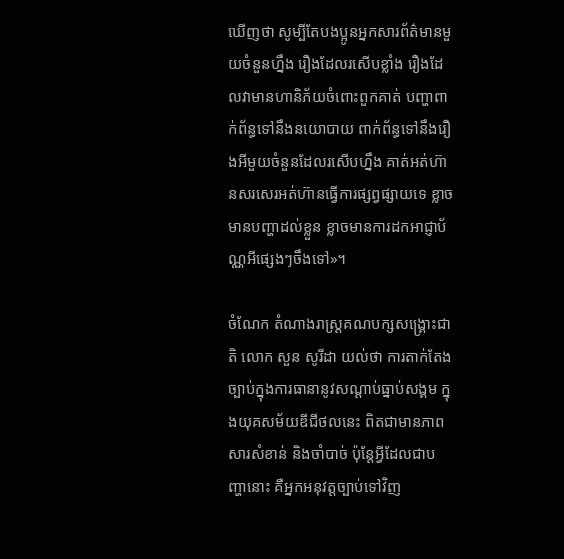ឃើញថា សូម្បីតែបងប្អូនអ្នកសារព័ត៌មានមួយចំនួនហ្នឹង រឿងដែលរសើបខ្លាំង រឿងដែលវាមានហានិភ័យចំពោះពួកគាត់ បញ្ហាពាក់ព័ន្ធទៅនឹងនយោបាយ ពាក់ព័ន្ធទៅនឹងរឿងអីមួយចំនួនដែលរសើបហ្នឹង គាត់អត់ហ៊ានសរសេរអត់ហ៊ានធ្វើការផ្សព្វផ្សាយទេ ខ្លាចមានបញ្ហាដល់ខ្លួន ខ្លាចមានការដកអាជ្ញាប័ណ្ណអីផ្សេងៗចឹងទៅ»។

ចំណែក តំណាងរាស្ត្រគណបក្សសង្គ្រោះជាតិ លោក សួន សូរីដា យល់ថា ការតាក់តែងច្បាប់ក្នុងការធានានូវសណ្តាប់ធ្នាប់សង្គម ក្នុងយុគសម័យឌីជីថលនេះ ពិតជាមានភាពសារសំខាន់ និងចាំបាច់ ប៉ុន្តែអ្វីដែលជាបញ្ហានោះ គឺអ្នកអនុវត្តច្បាប់ទៅវិញ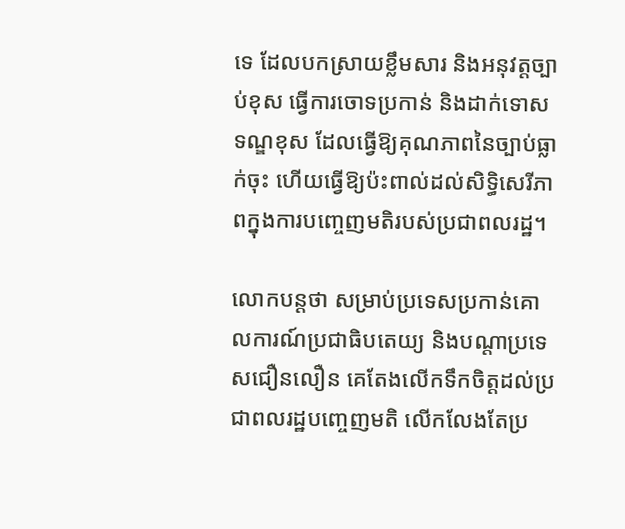ទេ ដែលបកស្រាយខ្លឹមសារ និងអនុវត្តច្បាប់ខុស ធ្វើការចោទប្រកាន់ និងដាក់ទោសទណ្ឌខុស ដែលធ្វើឱ្យគុណភាពនៃច្បាប់ធ្លាក់ចុះ ហើយធ្វើឱ្យប៉ះពាល់ដល់សិទ្ធិសេរីភាពក្នុងការបញ្ចេញមតិរបស់ប្រជាពលរដ្ឋ។

លោកបន្តថា សម្រាប់ប្រទេសប្រកាន់គោលការណ៍ប្រជាធិបតេយ្យ និងបណ្តាប្រទេសជឿនលឿន គេតែងលើកទឹកចិត្តដល់ប្រជាពលរដ្ឋបញ្ចេញមតិ លើកលែងតែប្រ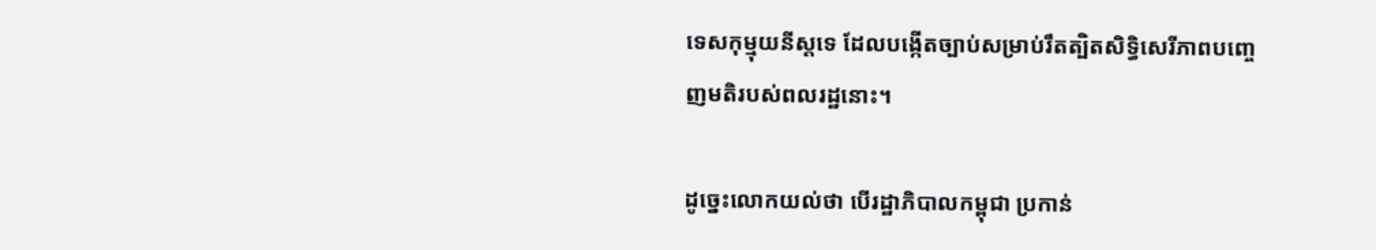ទេសកុម្មុយនីស្តទេ ដែលបង្កើតច្បាប់សម្រាប់រឹតត្បិតសិទ្ធិសេរីភាពបញ្ចេញមតិរបស់ពលរដ្ឋនោះ។

ដូច្នេះលោកយល់ថា បើរដ្ឋាភិបាលកម្ពុជា ប្រកាន់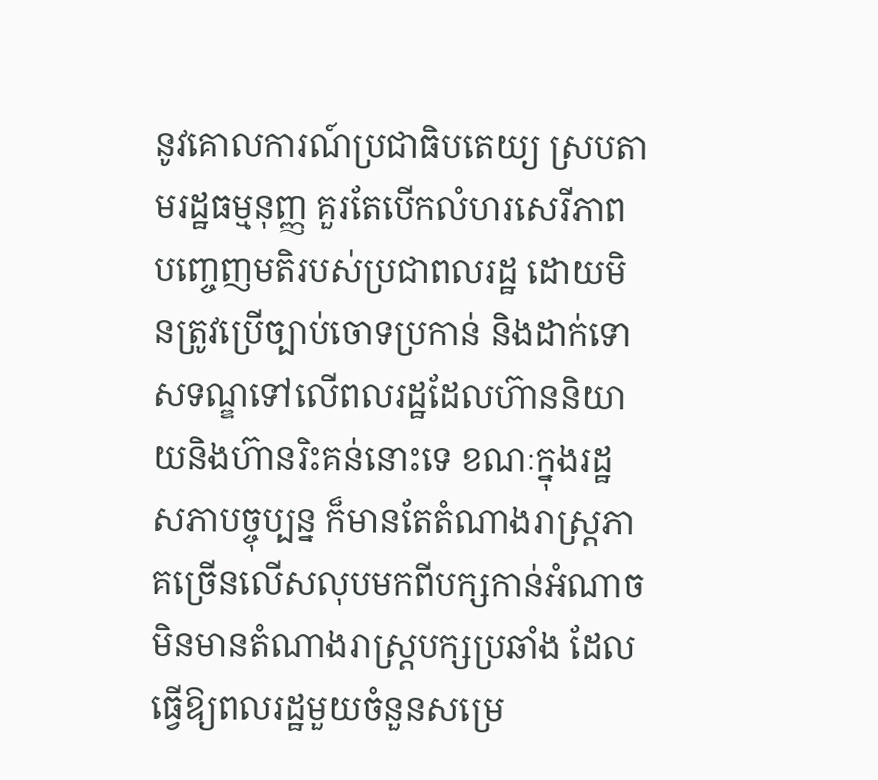នូវគោលការណ៍ប្រជាធិបតេយ្យ ស្របតាមរដ្ឋធម្មនុញ្ញ គួរតែបើកលំហរសេរីភាពបញ្ចេញមតិរបស់ប្រជាពលរដ្ឋ ដោយមិនត្រូវប្រើច្បាប់ចោទប្រកាន់ និងដាក់ទោសទណ្ឌទៅលើពលរដ្ឋដែលហ៊ាននិយាយនិងហ៊ានរិះគន់នោះទេ ខណៈក្នុងរដ្ឋសភាបច្ចុប្បន្ន ក៏មានតែតំណាងរាស្ត្រភាគច្រើនលើសលុបមកពីបក្សកាន់អំណាច មិនមានតំណាងរាស្ត្របក្សប្រឆាំង ដែលធ្វើឱ្យពលរដ្ឋមួយចំនួនសម្រេ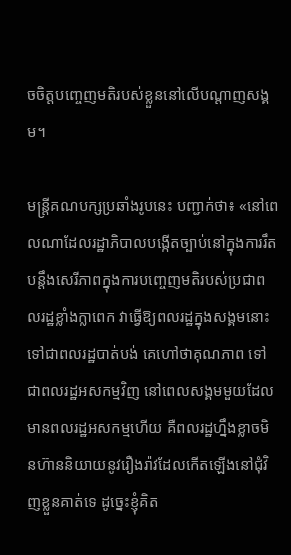ចចិត្តបញ្ចេញមតិរបស់ខ្លួននៅលើបណ្តាញសង្គម។

មន្ត្រីគណបក្សប្រឆាំងរូបនេះ បញ្ជាក់ថា៖ «នៅពេលណាដែលរដ្ឋាភិបាលបង្កើតច្បាប់នៅក្នុងការរឹតបន្តឹងសេរីភាពក្នុងការបញ្ចេញមតិរបស់ប្រជាពលរដ្ឋខ្លាំងក្លាពេក វាធ្វើឱ្យពលរដ្ឋក្នុងសង្គមនោះ ទៅជាពលរដ្ឋបាត់បង់ គេហៅថាគុណភាព ទៅជាពលរដ្ឋអសកម្មវិញ នៅពេលសង្គមមួយដែលមានពលរដ្ឋអសកម្មហើយ គឺពលរដ្ឋហ្នឹងខ្លាចមិនហ៊ាននិយាយនូវរឿងរ៉ាវដែលកើតឡើងនៅជុំវិញខ្លួនគាត់ទេ ដូច្នេះខ្ញុំគិត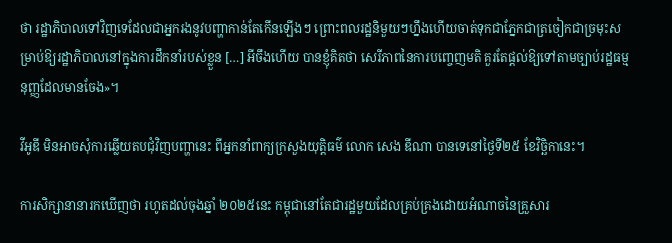ថា រដ្ឋាភិបាលទៅវិញទេដែលជាអ្នករងនូវបញ្ហាកាន់តែកើនឡើងៗ ព្រោះពលរដ្ឋនិមួយៗហ្នឹងហើយចាត់ទុកជាភ្នែកជាត្រចៀកជាច្រមុះសម្រាប់ឱ្យរដ្ឋាភិបាលនៅក្នុងការដឹកនាំរបស់ខ្លួន […] អីចឹងហើយ បានខ្ញុំគិតថា សេរីភាពនៃការបញ្ចេញមតិ គួរតែផ្តល់ឱ្យទៅតាមច្បាប់រដ្ឋធម្មនុញ្ញដែលមានចែង»។

វីអូឌី មិនអាចសុំការឆ្លើយតបជុំវិញបញ្ហានេះ ពីអ្នកនាំពាក្យក្រសួងយុត្តិធម៌ លោក សេង ឌីណា បានទេនៅថ្ងៃទី២៥ ខែវិច្ឆិកានេះ។

ការសិក្សានានារកឃើញថា រហូតដល់ចុងឆ្នាំ ២០២៥នេះ កម្ពុជានៅតែជារដ្ឋមួយដែលគ្រប់គ្រងដោយអំណាចនៃគ្រួសារ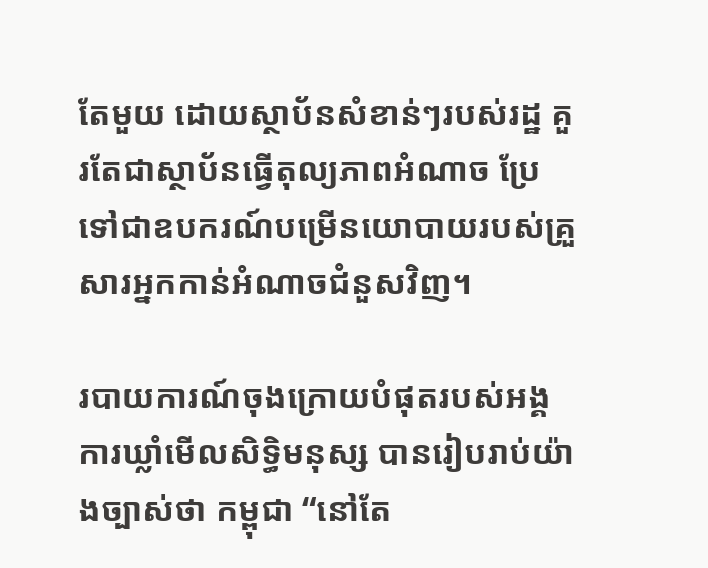តែមួយ ដោយស្ថាប័នសំខាន់ៗរបស់រដ្ឋ គួរតែជាស្ថាប័នធ្វើតុល្យភាពអំណាច ប្រែទៅជាឧបករណ៍បម្រើនយោបាយរបស់គ្រួសារអ្នកកាន់អំណាចជំនួសវិញ។

របាយការណ៍ចុងក្រោយបំផុតរបស់អង្គការឃ្លាំមើលសិទ្ធិមនុស្ស បានរៀបរាប់យ៉ាងច្បាស់ថា កម្ពុជា “នៅតែ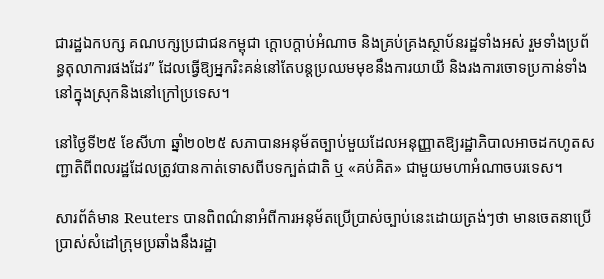ជារដ្ឋឯកបក្ស គណបក្សប្រជាជនកម្ពុជា ក្តោបក្តាប់អំណាច និងគ្រប់គ្រងស្ថាប័នរដ្ឋទាំងអស់ រួមទាំងប្រព័ន្ធតុលាការផងដែរ” ដែលធ្វើឱ្យអ្នករិះគន់នៅតែបន្តប្រឈមមុខនឹងការយាយី និងរងការចោទប្រកាន់ទាំងនៅក្នុងស្រុកនិងនៅក្រៅប្រទេស។

នៅថ្ងៃទី២៥ ខែសីហា ឆ្នាំ២០២៥ សភាបានអនុម័តច្បាប់មួយដែលអនុញ្ញាតឱ្យរដ្ឋាភិបាលអាចដកហូតសញ្ជាតិពីពលរដ្ឋដែលត្រូវបានកាត់ទោសពីបទក្បត់ជាតិ ឬ «គប់គិត» ជាមួយមហាអំណាចបរទេស។

សារព័ត៌មាន Reuters បានពិពណ៌នាអំពីការអនុម័តប្រើប្រាស់ច្បាប់នេះដោយត្រង់ៗថា មានចេតនាប្រើប្រាស់សំដៅក្រុមប្រឆាំងនឹងរដ្ឋា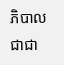ភិបាល ជាជា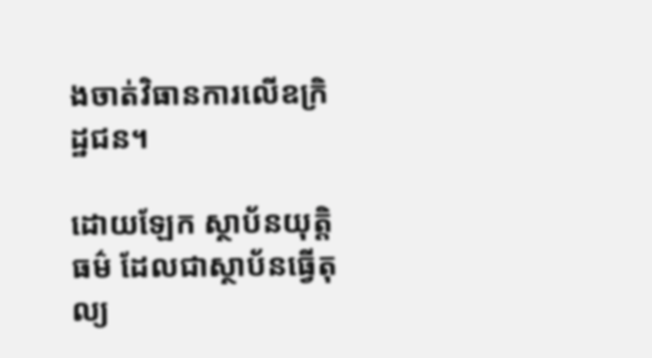ងចាត់វិធានការលើឧក្រិដ្ឋជន។

ដោយឡែក ស្ថាប័នយុត្តិធម៌ ដែលជាស្ថាប័នធ្វើតុល្យ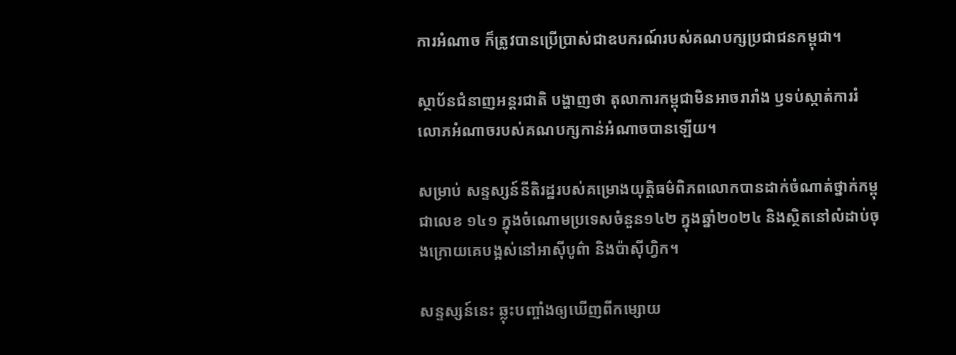ការអំណាច ក៏ត្រូវបានប្រើប្រាស់ជាឧបករណ៍របស់គណបក្សប្រជាជនកម្ពុជា។

ស្ថាប័នជំនាញអន្តរជាតិ បង្ហាញថា តុលាការកម្ពុជាមិនអាចរារាំង ឫទប់ស្កាត់ការរំលោភអំណាចរបស់គណបក្សកាន់អំណាចបានឡើយ។

សម្រាប់ សន្ទស្សន៍នីតិរដ្ឋរបស់គម្រោងយុត្តិធម៌ពិភពលោកបានដាក់ចំណាត់ថ្នាក់កម្ពុជាលេខ ១៤១ ក្នុងចំណោមប្រទេសចំនួន១៤២ ក្នុងឆ្នាំ២០២៤ និងស្ថិតនៅលំដាប់ចុងក្រោយគេបង្អស់នៅអាស៊ីបូព៌ា និងប៉ាស៊ីហ្វិក។

សន្ទស្សន៍នេះ ឆ្លុះបញ្ចាំងឲ្យឃើញពីកម្សោយ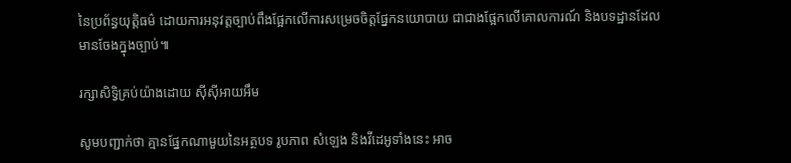នៃប្រព័ន្ធយុត្តិធម៌ ដោយការអនុវត្តច្បាប់ពឹងផ្អែកលើការសម្រេចចិត្តផ្នែកនយោបាយ ជាជាងផ្អែកលើគោលការណ៍ និងបទដ្ឋានដែលមានចែងក្នុងច្បាប់៕

រក្សាសិទ្វិគ្រប់យ៉ាងដោយ ស៊ីស៊ីអាយអឹម

សូមបញ្ជាក់ថា គ្មានផ្នែកណាមួយនៃអត្ថបទ រូបភាព សំឡេង និងវីដេអូទាំងនេះ អាច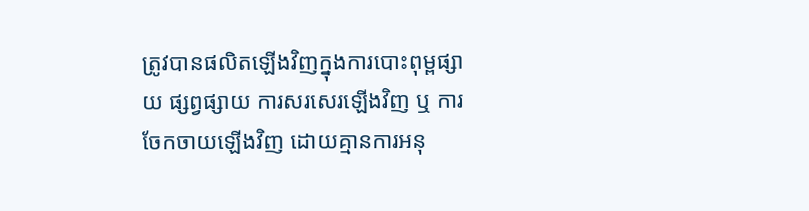ត្រូវបានផលិតឡើងវិញក្នុងការបោះពុម្ពផ្សាយ ផ្សព្វផ្សាយ ការសរសេរឡើងវិញ ឬ ការចែកចាយឡើងវិញ ដោយគ្មានការអនុ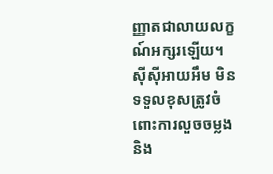ញ្ញាតជាលាយលក្ខណ៍អក្សរឡើយ។
ស៊ីស៊ីអាយអឹម មិនទទួលខុសត្រូវចំពោះការលួចចម្លងនិង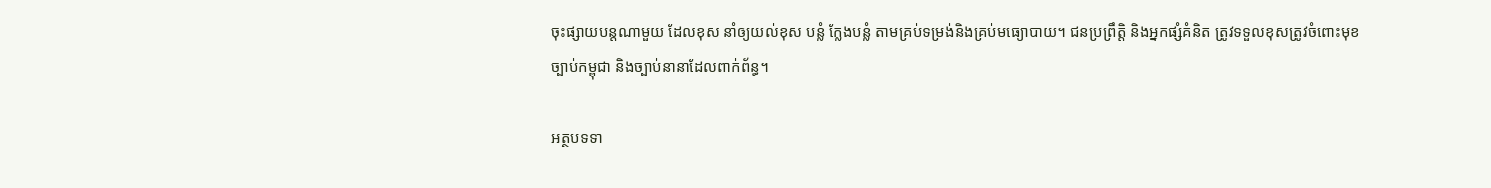ចុះផ្សាយបន្តណាមួយ ដែលខុស នាំឲ្យយល់ខុស បន្លំ ក្លែងបន្លំ តាមគ្រប់ទម្រង់និងគ្រប់មធ្យោបាយ។ ជនប្រព្រឹត្តិ និងអ្នកផ្សំគំនិត ត្រូវទទួលខុសត្រូវចំពោះមុខច្បាប់កម្ពុជា និងច្បាប់នានាដែលពាក់ព័ន្ធ។

អត្ថបទទា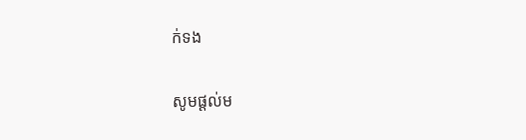ក់ទង

សូមផ្ដល់ម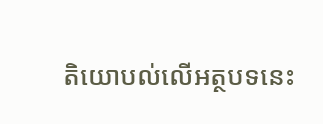តិយោបល់លើអត្ថបទនេះ